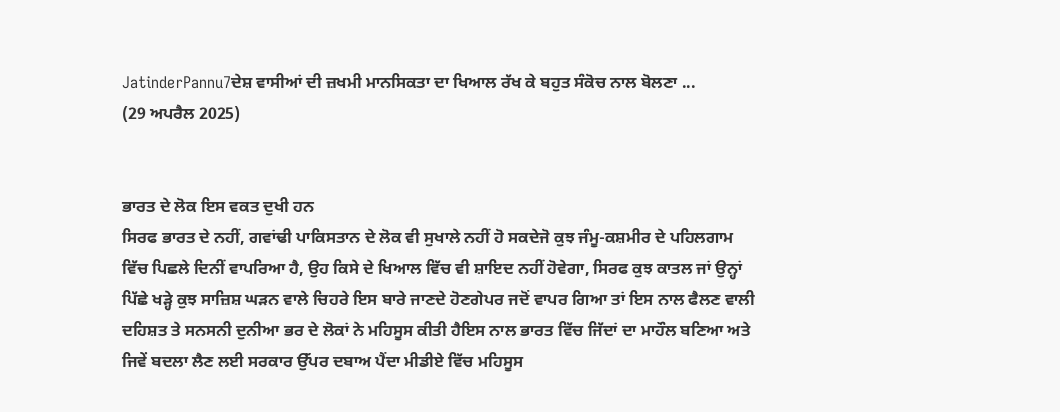JatinderPannu7ਦੇਸ਼ ਵਾਸੀਆਂ ਦੀ ਜ਼ਖਮੀ ਮਾਨਸਿਕਤਾ ਦਾ ਖਿਆਲ ਰੱਖ ਕੇ ਬਹੁਤ ਸੰਕੋਚ ਨਾਲ ਬੋਲਣਾ ...
(29 ਅਪਰੈਲ 2025)


ਭਾਰਤ ਦੇ ਲੋਕ ਇਸ ਵਕਤ ਦੁਖੀ ਹਨ
ਸਿਰਫ ਭਾਰਤ ਦੇ ਨਹੀਂ, ਗਵਾਂਢੀ ਪਾਕਿਸਤਾਨ ਦੇ ਲੋਕ ਵੀ ਸੁਖਾਲੇ ਨਹੀਂ ਹੋ ਸਕਦੇਜੋ ਕੁਝ ਜੰਮੂ-ਕਸ਼ਮੀਰ ਦੇ ਪਹਿਲਗਾਮ ਵਿੱਚ ਪਿਛਲੇ ਦਿਨੀਂ ਵਾਪਰਿਆ ਹੈ, ਉਹ ਕਿਸੇ ਦੇ ਖਿਆਲ ਵਿੱਚ ਵੀ ਸ਼ਾਇਦ ਨਹੀਂ ਹੋਵੇਗਾ, ਸਿਰਫ ਕੁਝ ਕਾਤਲ ਜਾਂ ਉਨ੍ਹਾਂ ਪਿੱਛੇ ਖੜ੍ਹੇ ਕੁਝ ਸਾਜ਼ਿਸ਼ ਘੜਨ ਵਾਲੇ ਚਿਹਰੇ ਇਸ ਬਾਰੇ ਜਾਣਦੇ ਹੋਣਗੇਪਰ ਜਦੋਂ ਵਾਪਰ ਗਿਆ ਤਾਂ ਇਸ ਨਾਲ ਫੈਲਣ ਵਾਲੀ ਦਹਿਸ਼ਤ ਤੇ ਸਨਸਨੀ ਦੁਨੀਆ ਭਰ ਦੇ ਲੋਕਾਂ ਨੇ ਮਹਿਸੂਸ ਕੀਤੀ ਹੈਇਸ ਨਾਲ ਭਾਰਤ ਵਿੱਚ ਜਿੱਦਾਂ ਦਾ ਮਾਹੌਲ ਬਣਿਆ ਅਤੇ ਜਿਵੇਂ ਬਦਲਾ ਲੈਣ ਲਈ ਸਰਕਾਰ ਉੱਪਰ ਦਬਾਅ ਪੈਂਦਾ ਮੀਡੀਏ ਵਿੱਚ ਮਹਿਸੂਸ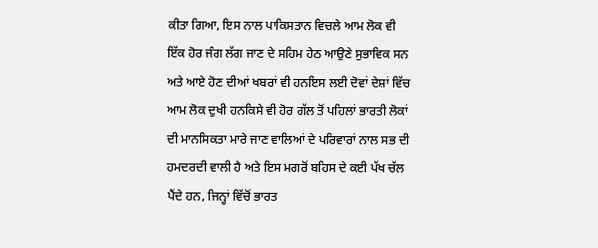ਕੀਤਾ ਗਿਆ, ਇਸ ਨਾਲ ਪਾਕਿਸਤਾਨ ਵਿਚਲੇ ਆਮ ਲੋਕ ਵੀ ਇੱਕ ਹੋਰ ਜੰਗ ਲੱਗ ਜਾਣ ਦੇ ਸਹਿਮ ਹੇਠ ਆਉਣੇ ਸੁਭਾਵਿਕ ਸਨ ਅਤੇ ਆਏ ਹੋਣ ਦੀਆਂ ਖਬਰਾਂ ਵੀ ਹਨਇਸ ਲਈ ਦੋਵਾਂ ਦੇਸ਼ਾਂ ਵਿੱਚ ਆਮ ਲੋਕ ਦੁਖੀ ਹਨਕਿਸੇ ਵੀ ਹੋਰ ਗੱਲ ਤੋਂ ਪਹਿਲਾਂ ਭਾਰਤੀ ਲੋਕਾਂ ਦੀ ਮਾਨਸਿਕਤਾ ਮਾਰੇ ਜਾਣ ਵਾਲਿਆਂ ਦੇ ਪਰਿਵਾਰਾਂ ਨਾਲ ਸਭ ਦੀ ਹਮਦਰਦੀ ਵਾਲੀ ਹੈ ਅਤੇ ਇਸ ਮਗਰੋਂ ਬਹਿਸ ਦੇ ਕਈ ਪੱਖ ਚੱਲ ਪੈਂਦੇ ਹਨ, ਜਿਨ੍ਹਾਂ ਵਿੱਚੋਂ ਭਾਰਤ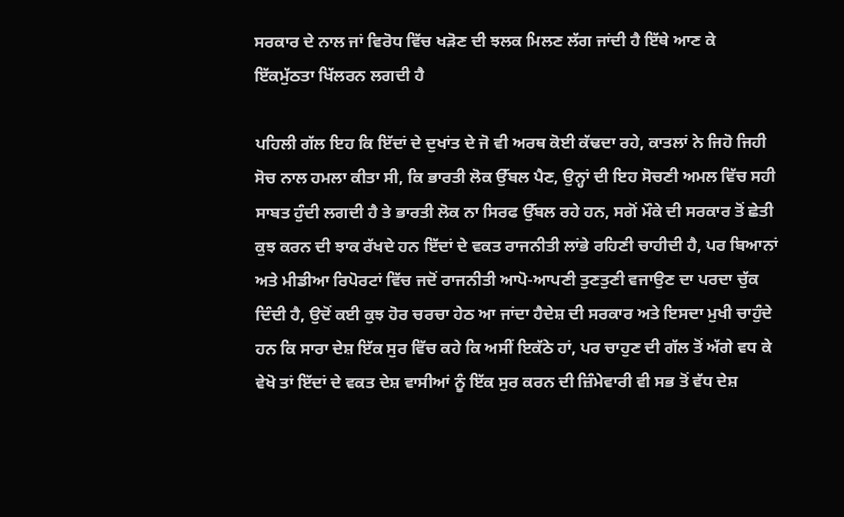ਸਰਕਾਰ ਦੇ ਨਾਲ ਜਾਂ ਵਿਰੋਧ ਵਿੱਚ ਖੜੋਣ ਦੀ ਝਲਕ ਮਿਲਣ ਲੱਗ ਜਾਂਦੀ ਹੈ ਇੱਥੇ ਆਣ ਕੇ ਇੱਕਮੁੱਠਤਾ ਖਿੱਲਰਨ ਲਗਦੀ ਹੈ

ਪਹਿਲੀ ਗੱਲ ਇਹ ਕਿ ਇੱਦਾਂ ਦੇ ਦੁਖਾਂਤ ਦੇ ਜੋ ਵੀ ਅਰਥ ਕੋਈ ਕੱਢਦਾ ਰਹੇ, ਕਾਤਲਾਂ ਨੇ ਜਿਹੋ ਜਿਹੀ ਸੋਚ ਨਾਲ ਹਮਲਾ ਕੀਤਾ ਸੀ, ਕਿ ਭਾਰਤੀ ਲੋਕ ਉੱਬਲ ਪੈਣ, ਉਨ੍ਹਾਂ ਦੀ ਇਹ ਸੋਚਣੀ ਅਮਲ ਵਿੱਚ ਸਹੀ ਸਾਬਤ ਹੁੰਦੀ ਲਗਦੀ ਹੈ ਤੇ ਭਾਰਤੀ ਲੋਕ ਨਾ ਸਿਰਫ ਉੱਬਲ ਰਹੇ ਹਨ, ਸਗੋਂ ਮੌਕੇ ਦੀ ਸਰਕਾਰ ਤੋਂ ਛੇਤੀ ਕੁਝ ਕਰਨ ਦੀ ਝਾਕ ਰੱਖਦੇ ਹਨ ਇੱਦਾਂ ਦੇ ਵਕਤ ਰਾਜਨੀਤੀ ਲਾਂਭੇ ਰਹਿਣੀ ਚਾਹੀਦੀ ਹੈ, ਪਰ ਬਿਆਨਾਂ ਅਤੇ ਮੀਡੀਆ ਰਿਪੋਰਟਾਂ ਵਿੱਚ ਜਦੋਂ ਰਾਜਨੀਤੀ ਆਪੋ-ਆਪਣੀ ਤੁਣਤੁਣੀ ਵਜਾਉਣ ਦਾ ਪਰਦਾ ਚੁੱਕ ਦਿੰਦੀ ਹੈ, ਉਦੋਂ ਕਈ ਕੁਝ ਹੋਰ ਚਰਚਾ ਹੇਠ ਆ ਜਾਂਦਾ ਹੈਦੇਸ਼ ਦੀ ਸਰਕਾਰ ਅਤੇ ਇਸਦਾ ਮੁਖੀ ਚਾਹੁੰਦੇ ਹਨ ਕਿ ਸਾਰਾ ਦੇਸ਼ ਇੱਕ ਸੁਰ ਵਿੱਚ ਕਹੇ ਕਿ ਅਸੀਂ ਇਕੱਠੇ ਹਾਂ, ਪਰ ਚਾਹੁਣ ਦੀ ਗੱਲ ਤੋਂ ਅੱਗੇ ਵਧ ਕੇ ਵੇਖੋ ਤਾਂ ਇੱਦਾਂ ਦੇ ਵਕਤ ਦੇਸ਼ ਵਾਸੀਆਂ ਨੂੰ ਇੱਕ ਸੁਰ ਕਰਨ ਦੀ ਜ਼ਿੰਮੇਵਾਰੀ ਵੀ ਸਭ ਤੋਂ ਵੱਧ ਦੇਸ਼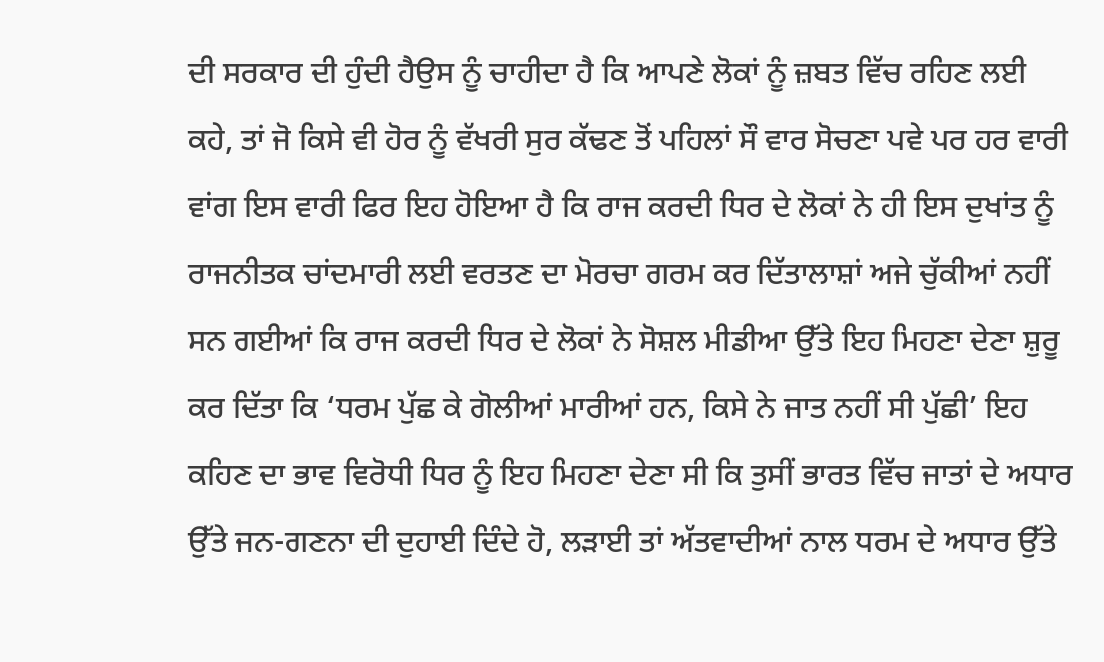ਦੀ ਸਰਕਾਰ ਦੀ ਹੁੰਦੀ ਹੈਉਸ ਨੂੰ ਚਾਹੀਦਾ ਹੈ ਕਿ ਆਪਣੇ ਲੋਕਾਂ ਨੂੰ ਜ਼ਬਤ ਵਿੱਚ ਰਹਿਣ ਲਈ ਕਹੇ, ਤਾਂ ਜੋ ਕਿਸੇ ਵੀ ਹੋਰ ਨੂੰ ਵੱਖਰੀ ਸੁਰ ਕੱਢਣ ਤੋਂ ਪਹਿਲਾਂ ਸੌ ਵਾਰ ਸੋਚਣਾ ਪਵੇ ਪਰ ਹਰ ਵਾਰੀ ਵਾਂਗ ਇਸ ਵਾਰੀ ਫਿਰ ਇਹ ਹੋਇਆ ਹੈ ਕਿ ਰਾਜ ਕਰਦੀ ਧਿਰ ਦੇ ਲੋਕਾਂ ਨੇ ਹੀ ਇਸ ਦੁਖਾਂਤ ਨੂੰ ਰਾਜਨੀਤਕ ਚਾਂਦਮਾਰੀ ਲਈ ਵਰਤਣ ਦਾ ਮੋਰਚਾ ਗਰਮ ਕਰ ਦਿੱਤਾਲਾਸ਼ਾਂ ਅਜੇ ਚੁੱਕੀਆਂ ਨਹੀਂ ਸਨ ਗਈਆਂ ਕਿ ਰਾਜ ਕਰਦੀ ਧਿਰ ਦੇ ਲੋਕਾਂ ਨੇ ਸੋਸ਼ਲ ਮੀਡੀਆ ਉੱਤੇ ਇਹ ਮਿਹਣਾ ਦੇਣਾ ਸ਼ੁਰੂ ਕਰ ਦਿੱਤਾ ਕਿ ‘ਧਰਮ ਪੁੱਛ ਕੇ ਗੋਲੀਆਂ ਮਾਰੀਆਂ ਹਨ, ਕਿਸੇ ਨੇ ਜਾਤ ਨਹੀਂ ਸੀ ਪੁੱਛੀ’ ਇਹ ਕਹਿਣ ਦਾ ਭਾਵ ਵਿਰੋਧੀ ਧਿਰ ਨੂੰ ਇਹ ਮਿਹਣਾ ਦੇਣਾ ਸੀ ਕਿ ਤੁਸੀਂ ਭਾਰਤ ਵਿੱਚ ਜਾਤਾਂ ਦੇ ਅਧਾਰ ਉੱਤੇ ਜਨ-ਗਣਨਾ ਦੀ ਦੁਹਾਈ ਦਿੰਦੇ ਹੋ, ਲੜਾਈ ਤਾਂ ਅੱਤਵਾਦੀਆਂ ਨਾਲ ਧਰਮ ਦੇ ਅਧਾਰ ਉੱਤੇ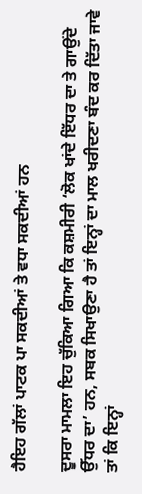ਹੈਇਹ ਗੱਲਾਂ ਪਾਟਕ ਪਾ ਸਕਦੀਆਂ ਤੇ ਵਧਾ ਸਕਦੀਆਂ ਹਨ

ਦੂਸਰਾ ਮਾਮਲਾ ਇਹ ਚੁੱਕਿਆ ਗਿਆ ਕਿ ਕਸ਼ਮੀਰੀ ‘ਲੋਕ ਖਾਂਦੇ ਇੱਧਰ ਦਾ ਤੇ ਗਾਉਂਦੇ ਉੱਧਰ ਦਾ’ ਹਨ, ਸਬਕ ਸਿਖਾਉਣਾ ਹੈ ਤਾਂ ਇਨ੍ਹਾਂ ਦਾ ਮਾਲ ਖਰੀਦਣਾ ਬੰਦ ਕਰ ਦਿੱਤਾ ਜਾਵੇ ਤਾਂ ਕਿ ਇਨ੍ਹਾਂ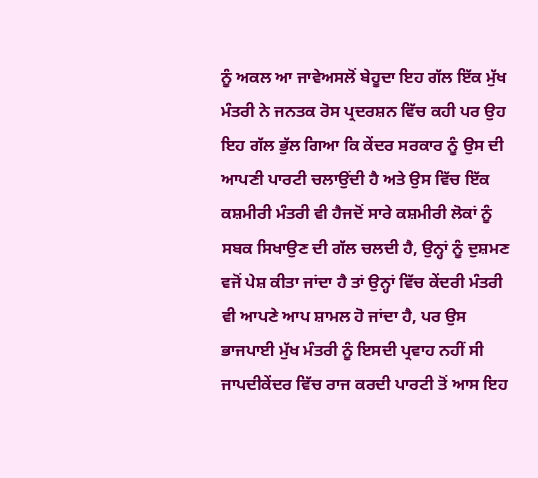ਨੂੰ ਅਕਲ ਆ ਜਾਵੇਅਸਲੋਂ ਬੇਹੂਦਾ ਇਹ ਗੱਲ ਇੱਕ ਮੁੱਖ ਮੰਤਰੀ ਨੇ ਜਨਤਕ ਰੋਸ ਪ੍ਰਦਰਸ਼ਨ ਵਿੱਚ ਕਹੀ ਪਰ ਉਹ ਇਹ ਗੱਲ ਭੁੱਲ ਗਿਆ ਕਿ ਕੇਂਦਰ ਸਰਕਾਰ ਨੂੰ ਉਸ ਦੀ ਆਪਣੀ ਪਾਰਟੀ ਚਲਾਉਂਦੀ ਹੈ ਅਤੇ ਉਸ ਵਿੱਚ ਇੱਕ ਕਸ਼ਮੀਰੀ ਮੰਤਰੀ ਵੀ ਹੈਜਦੋਂ ਸਾਰੇ ਕਸ਼ਮੀਰੀ ਲੋਕਾਂ ਨੂੰ ਸਬਕ ਸਿਖਾਉਣ ਦੀ ਗੱਲ ਚਲਦੀ ਹੈ, ਉਨ੍ਹਾਂ ਨੂੰ ਦੁਸ਼ਮਣ ਵਜੋਂ ਪੇਸ਼ ਕੀਤਾ ਜਾਂਦਾ ਹੈ ਤਾਂ ਉਨ੍ਹਾਂ ਵਿੱਚ ਕੇਂਦਰੀ ਮੰਤਰੀ ਵੀ ਆਪਣੇ ਆਪ ਸ਼ਾਮਲ ਹੋ ਜਾਂਦਾ ਹੈ, ਪਰ ਉਸ ਭਾਜਪਾਈ ਮੁੱਖ ਮੰਤਰੀ ਨੂੰ ਇਸਦੀ ਪ੍ਰਵਾਹ ਨਹੀਂ ਸੀ ਜਾਪਦੀਕੇਂਦਰ ਵਿੱਚ ਰਾਜ ਕਰਦੀ ਪਾਰਟੀ ਤੋਂ ਆਸ ਇਹ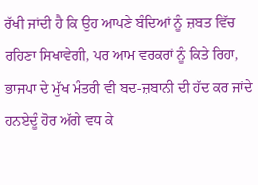ਰੱਖੀ ਜਾਂਦੀ ਹੈ ਕਿ ਉਹ ਆਪਣੇ ਬੰਦਿਆਂ ਨੂੰ ਜ਼ਬਤ ਵਿੱਚ ਰਹਿਣਾ ਸਿਖਾਵੇਗੀ, ਪਰ ਆਮ ਵਰਕਰਾਂ ਨੂੰ ਕਿਤੇ ਰਿਹਾ, ਭਾਜਪਾ ਦੇ ਮੁੱਖ ਮੰਤਰੀ ਵੀ ਬਦ-ਜ਼ਬਾਨੀ ਦੀ ਹੱਦ ਕਰ ਜਾਂਦੇ ਹਨਏਦੂੰ ਹੋਰ ਅੱਗੇ ਵਧ ਕੇ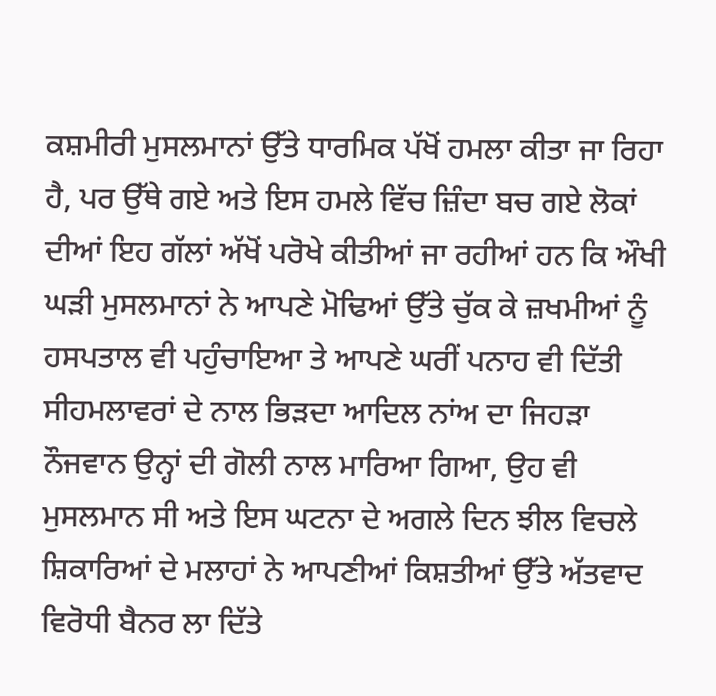ਕਸ਼ਮੀਰੀ ਮੁਸਲਮਾਨਾਂ ਉੱਤੇ ਧਾਰਮਿਕ ਪੱਖੋਂ ਹਮਲਾ ਕੀਤਾ ਜਾ ਰਿਹਾ ਹੈ, ਪਰ ਉੱਥੇ ਗਏ ਅਤੇ ਇਸ ਹਮਲੇ ਵਿੱਚ ਜ਼ਿੰਦਾ ਬਚ ਗਏ ਲੋਕਾਂ ਦੀਆਂ ਇਹ ਗੱਲਾਂ ਅੱਖੋਂ ਪਰੋਖੇ ਕੀਤੀਆਂ ਜਾ ਰਹੀਆਂ ਹਨ ਕਿ ਔਖੀ ਘੜੀ ਮੁਸਲਮਾਨਾਂ ਨੇ ਆਪਣੇ ਮੋਢਿਆਂ ਉੱਤੇ ਚੁੱਕ ਕੇ ਜ਼ਖਮੀਆਂ ਨੂੰ ਹਸਪਤਾਲ ਵੀ ਪਹੁੰਚਾਇਆ ਤੇ ਆਪਣੇ ਘਰੀਂ ਪਨਾਹ ਵੀ ਦਿੱਤੀ ਸੀਹਮਲਾਵਰਾਂ ਦੇ ਨਾਲ ਭਿੜਦਾ ਆਦਿਲ ਨਾਂਅ ਦਾ ਜਿਹੜਾ ਨੌਜਵਾਨ ਉਨ੍ਹਾਂ ਦੀ ਗੋਲੀ ਨਾਲ ਮਾਰਿਆ ਗਿਆ, ਉਹ ਵੀ ਮੁਸਲਮਾਨ ਸੀ ਅਤੇ ਇਸ ਘਟਨਾ ਦੇ ਅਗਲੇ ਦਿਨ ਝੀਲ ਵਿਚਲੇ ਸ਼ਿਕਾਰਿਆਂ ਦੇ ਮਲਾਹਾਂ ਨੇ ਆਪਣੀਆਂ ਕਿਸ਼ਤੀਆਂ ਉੱਤੇ ਅੱਤਵਾਦ ਵਿਰੋਧੀ ਬੈਨਰ ਲਾ ਦਿੱਤੇ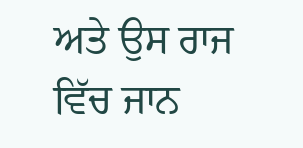ਅਤੇ ਉਸ ਰਾਜ ਵਿੱਚ ਜਾਨ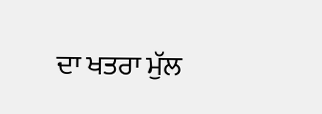ਦਾ ਖਤਰਾ ਮੁੱਲ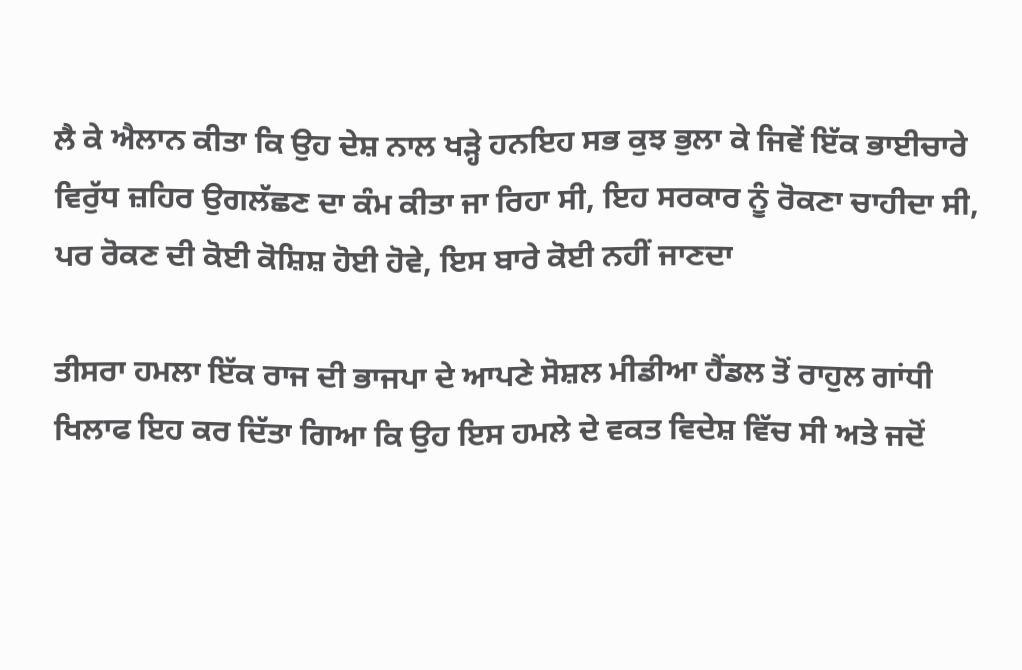ਲੈ ਕੇ ਐਲਾਨ ਕੀਤਾ ਕਿ ਉਹ ਦੇਸ਼ ਨਾਲ ਖੜ੍ਹੇ ਹਨਇਹ ਸਭ ਕੁਝ ਭੁਲਾ ਕੇ ਜਿਵੇਂ ਇੱਕ ਭਾਈਚਾਰੇ ਵਿਰੁੱਧ ਜ਼ਹਿਰ ਉਗਲੱਛਣ ਦਾ ਕੰਮ ਕੀਤਾ ਜਾ ਰਿਹਾ ਸੀ, ਇਹ ਸਰਕਾਰ ਨੂੰ ਰੋਕਣਾ ਚਾਹੀਦਾ ਸੀ, ਪਰ ਰੋਕਣ ਦੀ ਕੋਈ ਕੋਸ਼ਿਸ਼ ਹੋਈ ਹੋਵੇ, ਇਸ ਬਾਰੇ ਕੋਈ ਨਹੀਂ ਜਾਣਦਾ

ਤੀਸਰਾ ਹਮਲਾ ਇੱਕ ਰਾਜ ਦੀ ਭਾਜਪਾ ਦੇ ਆਪਣੇ ਸੋਸ਼ਲ ਮੀਡੀਆ ਹੈਂਡਲ ਤੋਂ ਰਾਹੁਲ ਗਾਂਧੀ ਖਿਲਾਫ ਇਹ ਕਰ ਦਿੱਤਾ ਗਿਆ ਕਿ ਉਹ ਇਸ ਹਮਲੇ ਦੇ ਵਕਤ ਵਿਦੇਸ਼ ਵਿੱਚ ਸੀ ਅਤੇ ਜਦੋਂ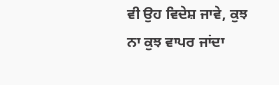ਵੀ ਉਹ ਵਿਦੇਸ਼ ਜਾਵੇ, ਕੁਝ ਨਾ ਕੁਝ ਵਾਪਰ ਜਾਂਦਾ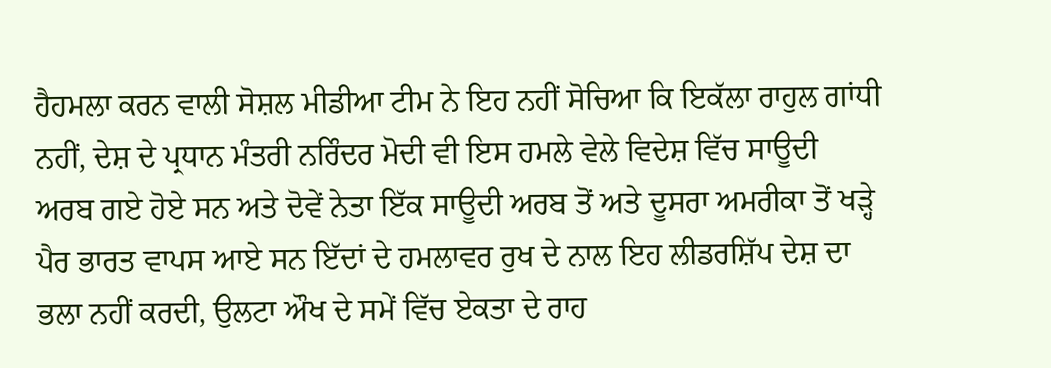ਹੈਹਮਲਾ ਕਰਨ ਵਾਲੀ ਸੋਸ਼ਲ ਮੀਡੀਆ ਟੀਮ ਨੇ ਇਹ ਨਹੀਂ ਸੋਚਿਆ ਕਿ ਇਕੱਲਾ ਰਾਹੁਲ ਗਾਂਧੀ ਨਹੀਂ, ਦੇਸ਼ ਦੇ ਪ੍ਰਧਾਨ ਮੰਤਰੀ ਨਰਿੰਦਰ ਮੋਦੀ ਵੀ ਇਸ ਹਮਲੇ ਵੇਲੇ ਵਿਦੇਸ਼ ਵਿੱਚ ਸਾਊਦੀ ਅਰਬ ਗਏ ਹੋਏ ਸਨ ਅਤੇ ਦੋਵੇਂ ਨੇਤਾ ਇੱਕ ਸਾਊਦੀ ਅਰਬ ਤੋਂ ਅਤੇ ਦੂਸਰਾ ਅਮਰੀਕਾ ਤੋਂ ਖੜ੍ਹੇ ਪੈਰ ਭਾਰਤ ਵਾਪਸ ਆਏ ਸਨ ਇੱਦਾਂ ਦੇ ਹਮਲਾਵਰ ਰੁਖ ਦੇ ਨਾਲ ਇਹ ਲੀਡਰਸ਼ਿੱਪ ਦੇਸ਼ ਦਾ ਭਲਾ ਨਹੀਂ ਕਰਦੀ, ਉਲਟਾ ਔਖ ਦੇ ਸਮੇਂ ਵਿੱਚ ਏਕਤਾ ਦੇ ਰਾਹ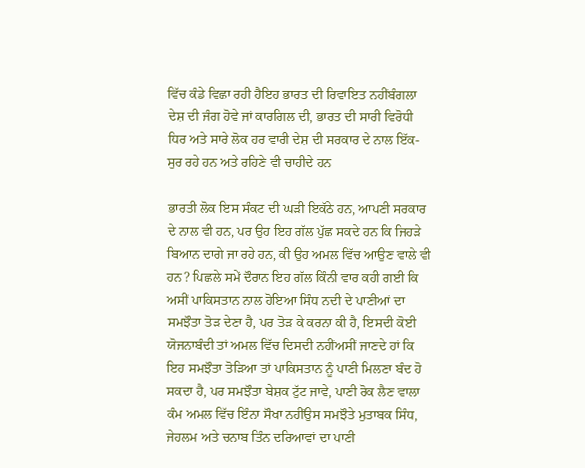ਵਿੱਚ ਕੰਡੇ ਵਿਛਾ ਰਹੀ ਹੈਇਹ ਭਾਰਤ ਦੀ ਰਿਵਾਇਤ ਨਹੀਂਬੰਗਲਾ ਦੇਸ਼ ਦੀ ਜੰਗ ਹੋਵੇ ਜਾਂ ਕਾਰਗਿਲ ਦੀ, ਭਾਰਤ ਦੀ ਸਾਰੀ ਵਿਰੋਧੀ ਧਿਰ ਅਤੇ ਸਾਰੇ ਲੋਕ ਹਰ ਵਾਰੀ ਦੇਸ਼ ਦੀ ਸਰਕਾਰ ਦੇ ਨਾਲ ਇੱਕ-ਸੁਰ ਰਹੇ ਹਨ ਅਤੇ ਰਹਿਣੇ ਵੀ ਚਾਹੀਦੇ ਹਨ

ਭਾਰਤੀ ਲੋਕ ਇਸ ਸੰਕਟ ਦੀ ਘੜੀ ਇਕੱਠੇ ਹਨ, ਆਪਣੀ ਸਰਕਾਰ ਦੇ ਨਾਲ ਵੀ ਹਨ, ਪਰ ਉਹ ਇਹ ਗੱਲ ਪੁੱਛ ਸਕਦੇ ਹਨ ਕਿ ਜਿਹੜੇ ਬਿਆਨ ਦਾਗੇ ਜਾ ਰਹੇ ਹਨ, ਕੀ ਉਹ ਅਮਲ ਵਿੱਚ ਆਉਣ ਵਾਲੇ ਵੀ ਹਨ? ਪਿਛਲੇ ਸਮੇਂ ਦੌਰਾਨ ਇਹ ਗੱਲ ਕਿੰਨੀ ਵਾਰ ਕਹੀ ਗਈ ਕਿ ਅਸੀਂ ਪਾਕਿਸਤਾਨ ਨਾਲ ਹੋਇਆ ਸਿੰਧ ਨਦੀ ਦੇ ਪਾਣੀਆਂ ਦਾ ਸਮਝੌਤਾ ਤੋੜ ਦੇਣਾ ਹੈ, ਪਰ ਤੋੜ ਕੇ ਕਰਨਾ ਕੀ ਹੈ, ਇਸਦੀ ਕੋਈ ਯੋਜਨਾਬੰਦੀ ਤਾਂ ਅਮਲ ਵਿੱਚ ਦਿਸਦੀ ਨਹੀਂਅਸੀਂ ਜਾਣਦੇ ਹਾਂ ਕਿ ਇਹ ਸਮਝੌਤਾ ਤੋੜਿਆ ਤਾਂ ਪਾਕਿਸਤਾਨ ਨੂੰ ਪਾਣੀ ਮਿਲਣਾ ਬੰਦ ਹੋ ਸਕਦਾ ਹੈ, ਪਰ ਸਮਝੌਤਾ ਬੇਸ਼ਕ ਟੁੱਟ ਜਾਵੇ, ਪਾਣੀ ਰੋਕ ਲੈਣ ਵਾਲਾ ਕੰਮ ਅਮਲ ਵਿੱਚ ਇੰਨਾ ਸੌਖਾ ਨਹੀਂਉਸ ਸਮਝੌਤੇ ਮੁਤਾਬਕ ਸਿੰਧ, ਜੇਹਲਮ ਅਤੇ ਚਨਾਬ ਤਿੰਨ ਦਰਿਆਵਾਂ ਦਾ ਪਾਣੀ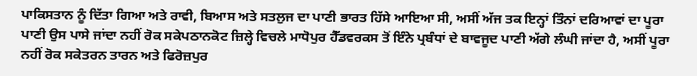ਪਾਕਿਸਤਾਨ ਨੂੰ ਦਿੱਤਾ ਗਿਆ ਅਤੇ ਰਾਵੀ, ਬਿਆਸ ਅਤੇ ਸਤਲੁਜ ਦਾ ਪਾਣੀ ਭਾਰਤ ਹਿੱਸੇ ਆਇਆ ਸੀ, ਅਸੀਂ ਅੱਜ ਤਕ ਇਨ੍ਹਾਂ ਤਿੰਨਾਂ ਦਰਿਆਵਾਂ ਦਾ ਪੂਰਾ ਪਾਣੀ ਉਸ ਪਾਸੇ ਜਾਂਦਾ ਨਹੀਂ ਰੋਕ ਸਕੇਪਠਾਨਕੋਟ ਜ਼ਿਲ੍ਹੇ ਵਿਚਲੇ ਮਾਧੋਪੁਰ ਹੈੱਡਵਰਕਸ ਤੋਂ ਇੰਨੇ ਪ੍ਰਬੰਧਾਂ ਦੇ ਬਾਵਜੂਦ ਪਾਣੀ ਅੱਗੇ ਲੰਘੀ ਜਾਂਦਾ ਹੈ, ਅਸੀਂ ਪੂਰਾ ਨਹੀਂ ਰੋਕ ਸਕੇਤਰਨ ਤਾਰਨ ਅਤੇ ਫਿਰੋਜ਼ਪੁਰ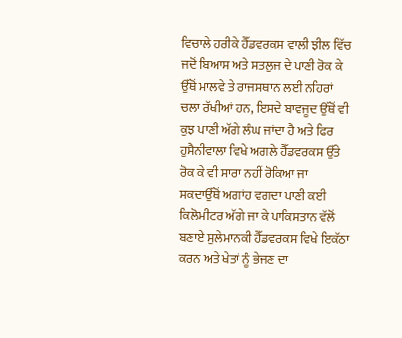ਵਿਚਾਲੇ ਹਰੀਕੇ ਹੈੱਡਵਰਕਸ ਵਾਲੀ ਝੀਲ ਵਿੱਚ ਜਦੋਂ ਬਿਆਸ ਅਤੇ ਸਤਲੁਜ ਦੇ ਪਾਣੀ ਰੋਕ ਕੇ ਉੱਥੋਂ ਮਾਲਵੇ ਤੇ ਰਾਜਸਥਾਨ ਲਈ ਨਹਿਰਾਂ ਚਲਾ ਰੱਖੀਆਂ ਹਨ, ਇਸਦੇ ਬਾਵਜੂਦ ਉੱਥੋਂ ਵੀ ਕੁਝ ਪਾਣੀ ਅੱਗੇ ਲੰਘ ਜਾਂਦਾ ਹੈ ਅਤੇ ਫਿਰ ਹੁਸੈਨੀਵਾਲਾ ਵਿਖੇ ਅਗਲੇ ਹੈੱਡਵਰਕਸ ਉੱਤੇ ਰੋਕ ਕੇ ਵੀ ਸਾਰਾ ਨਹੀਂ ਰੋਕਿਆ ਜਾ ਸਕਦਾਉੱਥੋਂ ਅਗਾਂਹ ਵਗਦਾ ਪਾਣੀ ਕਈ ਕਿਲੋਮੀਟਰ ਅੱਗੇ ਜਾ ਕੇ ਪਾਕਿਸਤਾਨ ਵੱਲੋਂ ਬਣਾਏ ਸੁਲੇਮਾਨਕੀ ਹੈੱਡਵਰਕਸ ਵਿਖੇ ਇਕੱਠਾ ਕਰਨ ਅਤੇ ਖੇਤਾਂ ਨੂੰ ਭੇਜਣ ਦਾ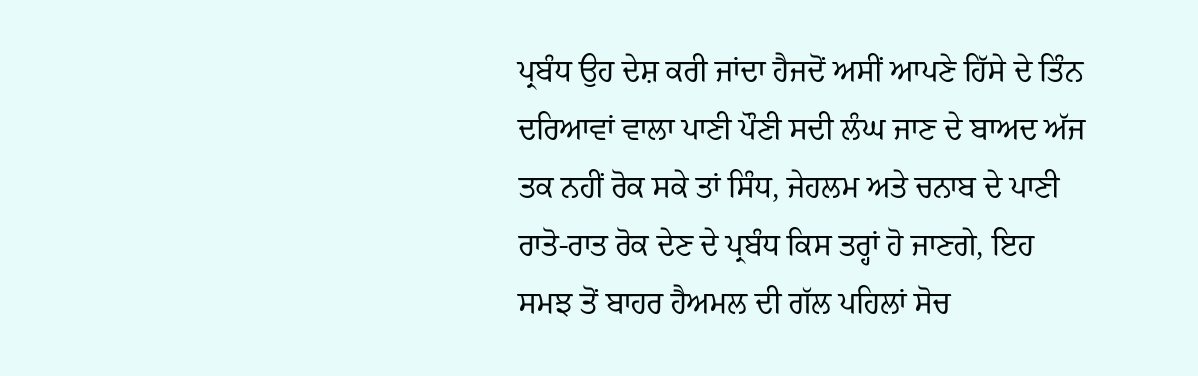ਪ੍ਰਬੰਧ ਉਹ ਦੇਸ਼ ਕਰੀ ਜਾਂਦਾ ਹੈਜਦੋਂ ਅਸੀਂ ਆਪਣੇ ਹਿੱਸੇ ਦੇ ਤਿੰਨ ਦਰਿਆਵਾਂ ਵਾਲਾ ਪਾਣੀ ਪੌਣੀ ਸਦੀ ਲੰਘ ਜਾਣ ਦੇ ਬਾਅਦ ਅੱਜ ਤਕ ਨਹੀਂ ਰੋਕ ਸਕੇ ਤਾਂ ਸਿੰਧ, ਜੇਹਲਮ ਅਤੇ ਚਨਾਬ ਦੇ ਪਾਣੀ ਰਾਤੋ-ਰਾਤ ਰੋਕ ਦੇਣ ਦੇ ਪ੍ਰਬੰਧ ਕਿਸ ਤਰ੍ਹਾਂ ਹੋ ਜਾਣਗੇ, ਇਹ ਸਮਝ ਤੋਂ ਬਾਹਰ ਹੈਅਮਲ ਦੀ ਗੱਲ ਪਹਿਲਾਂ ਸੋਚ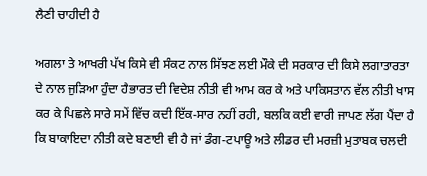ਲੈਣੀ ਚਾਹੀਦੀ ਹੈ

ਅਗਲਾ ਤੇ ਆਖਰੀ ਪੱਖ ਕਿਸੇ ਵੀ ਸੰਕਟ ਨਾਲ ਸਿੱਝਣ ਲਈ ਮੌਕੇ ਦੀ ਸਰਕਾਰ ਦੀ ਕਿਸੇ ਲਗਾਤਾਰਤਾ ਦੇ ਨਾਲ ਜੁੜਿਆ ਹੁੰਦਾ ਹੈਭਾਰਤ ਦੀ ਵਿਦੇਸ਼ ਨੀਤੀ ਵੀ ਆਮ ਕਰ ਕੇ ਅਤੇ ਪਾਕਿਸਤਾਨ ਵੱਲ ਨੀਤੀ ਖਾਸ ਕਰ ਕੇ ਪਿਛਲੇ ਸਾਰੇ ਸਮੇਂ ਵਿੱਚ ਕਦੀ ਇੱਕ-ਸਾਰ ਨਹੀਂ ਰਹੀ, ਬਲਕਿ ਕਈ ਵਾਰੀ ਜਾਪਣ ਲੱਗ ਪੈਂਦਾ ਹੈ ਕਿ ਬਾਕਾਇਦਾ ਨੀਤੀ ਕਦੇ ਬਣਾਈ ਵੀ ਹੈ ਜਾਂ ਡੰਗ-ਟਪਾਊ ਅਤੇ ਲੀਡਰ ਦੀ ਮਰਜ਼ੀ ਮੁਤਾਬਕ ਚਲਦੀ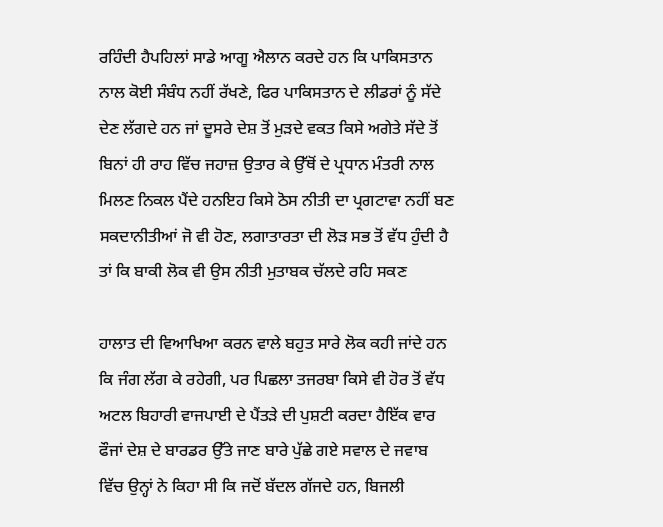ਰਹਿੰਦੀ ਹੈਪਹਿਲਾਂ ਸਾਡੇ ਆਗੂ ਐਲਾਨ ਕਰਦੇ ਹਨ ਕਿ ਪਾਕਿਸਤਾਨ ਨਾਲ ਕੋਈ ਸੰਬੰਧ ਨਹੀਂ ਰੱਖਣੇ, ਫਿਰ ਪਾਕਿਸਤਾਨ ਦੇ ਲੀਡਰਾਂ ਨੂੰ ਸੱਦੇ ਦੇਣ ਲੱਗਦੇ ਹਨ ਜਾਂ ਦੂਸਰੇ ਦੇਸ਼ ਤੋਂ ਮੁੜਦੇ ਵਕਤ ਕਿਸੇ ਅਗੇਤੇ ਸੱਦੇ ਤੋਂ ਬਿਨਾਂ ਹੀ ਰਾਹ ਵਿੱਚ ਜਹਾਜ਼ ਉਤਾਰ ਕੇ ਉੱਥੋਂ ਦੇ ਪ੍ਰਧਾਨ ਮੰਤਰੀ ਨਾਲ ਮਿਲਣ ਨਿਕਲ ਪੈਂਦੇ ਹਨਇਹ ਕਿਸੇ ਠੋਸ ਨੀਤੀ ਦਾ ਪ੍ਰਗਟਾਵਾ ਨਹੀਂ ਬਣ ਸਕਦਾਨੀਤੀਆਂ ਜੋ ਵੀ ਹੋਣ, ਲਗਾਤਾਰਤਾ ਦੀ ਲੋੜ ਸਭ ਤੋਂ ਵੱਧ ਹੁੰਦੀ ਹੈ ਤਾਂ ਕਿ ਬਾਕੀ ਲੋਕ ਵੀ ਉਸ ਨੀਤੀ ਮੁਤਾਬਕ ਚੱਲਦੇ ਰਹਿ ਸਕਣ

ਹਾਲਾਤ ਦੀ ਵਿਆਖਿਆ ਕਰਨ ਵਾਲੇ ਬਹੁਤ ਸਾਰੇ ਲੋਕ ਕਹੀ ਜਾਂਦੇ ਹਨ ਕਿ ਜੰਗ ਲੱਗ ਕੇ ਰਹੇਗੀ, ਪਰ ਪਿਛਲਾ ਤਜਰਬਾ ਕਿਸੇ ਵੀ ਹੋਰ ਤੋਂ ਵੱਧ ਅਟਲ ਬਿਹਾਰੀ ਵਾਜਪਾਈ ਦੇ ਪੈਂਤੜੇ ਦੀ ਪੁਸ਼ਟੀ ਕਰਦਾ ਹੈਇੱਕ ਵਾਰ ਫੌਜਾਂ ਦੇਸ਼ ਦੇ ਬਾਰਡਰ ਉੱਤੇ ਜਾਣ ਬਾਰੇ ਪੁੱਛੇ ਗਏ ਸਵਾਲ ਦੇ ਜਵਾਬ ਵਿੱਚ ਉਨ੍ਹਾਂ ਨੇ ਕਿਹਾ ਸੀ ਕਿ ਜਦੋਂ ਬੱਦਲ ਗੱਜਦੇ ਹਨ, ਬਿਜਲੀ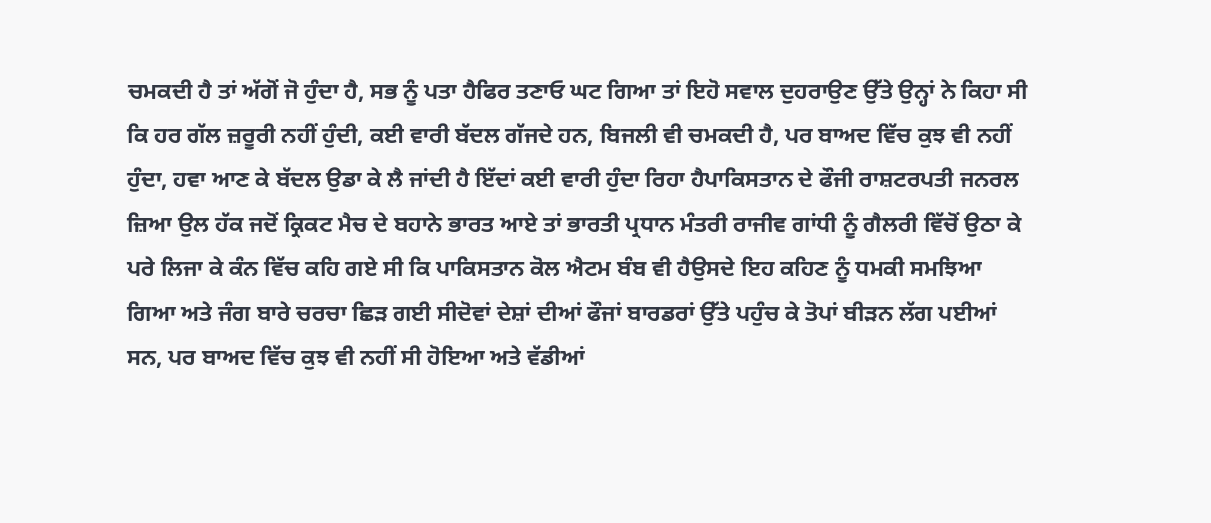ਚਮਕਦੀ ਹੈ ਤਾਂ ਅੱਗੋਂ ਜੋ ਹੁੰਦਾ ਹੈ, ਸਭ ਨੂੰ ਪਤਾ ਹੈਫਿਰ ਤਣਾਓ ਘਟ ਗਿਆ ਤਾਂ ਇਹੋ ਸਵਾਲ ਦੁਹਰਾਉਣ ਉੱਤੇ ਉਨ੍ਹਾਂ ਨੇ ਕਿਹਾ ਸੀ ਕਿ ਹਰ ਗੱਲ ਜ਼ਰੂਰੀ ਨਹੀਂ ਹੁੰਦੀ, ਕਈ ਵਾਰੀ ਬੱਦਲ ਗੱਜਦੇ ਹਨ, ਬਿਜਲੀ ਵੀ ਚਮਕਦੀ ਹੈ, ਪਰ ਬਾਅਦ ਵਿੱਚ ਕੁਝ ਵੀ ਨਹੀਂ ਹੁੰਦਾ, ਹਵਾ ਆਣ ਕੇ ਬੱਦਲ ਉਡਾ ਕੇ ਲੈ ਜਾਂਦੀ ਹੈ ਇੱਦਾਂ ਕਈ ਵਾਰੀ ਹੁੰਦਾ ਰਿਹਾ ਹੈਪਾਕਿਸਤਾਨ ਦੇ ਫੌਜੀ ਰਾਸ਼ਟਰਪਤੀ ਜਨਰਲ ਜ਼ਿਆ ਉਲ ਹੱਕ ਜਦੋਂ ਕ੍ਰਿਕਟ ਮੈਚ ਦੇ ਬਹਾਨੇ ਭਾਰਤ ਆਏ ਤਾਂ ਭਾਰਤੀ ਪ੍ਰਧਾਨ ਮੰਤਰੀ ਰਾਜੀਵ ਗਾਂਧੀ ਨੂੰ ਗੈਲਰੀ ਵਿੱਚੋਂ ਉਠਾ ਕੇ ਪਰੇ ਲਿਜਾ ਕੇ ਕੰਨ ਵਿੱਚ ਕਹਿ ਗਏ ਸੀ ਕਿ ਪਾਕਿਸਤਾਨ ਕੋਲ ਐਟਮ ਬੰਬ ਵੀ ਹੈਉਸਦੇ ਇਹ ਕਹਿਣ ਨੂੰ ਧਮਕੀ ਸਮਝਿਆ ਗਿਆ ਅਤੇ ਜੰਗ ਬਾਰੇ ਚਰਚਾ ਛਿੜ ਗਈ ਸੀਦੋਵਾਂ ਦੇਸ਼ਾਂ ਦੀਆਂ ਫੌਜਾਂ ਬਾਰਡਰਾਂ ਉੱਤੇ ਪਹੁੰਚ ਕੇ ਤੋਪਾਂ ਬੀੜਨ ਲੱਗ ਪਈਆਂ ਸਨ, ਪਰ ਬਾਅਦ ਵਿੱਚ ਕੁਝ ਵੀ ਨਹੀਂ ਸੀ ਹੋਇਆ ਅਤੇ ਵੱਡੀਆਂ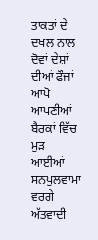ਤਾਕਤਾਂ ਦੇ ਦਖਲ ਨਾਲ ਦੋਵਾਂ ਦੇਸ਼ਾਂ ਦੀਆਂ ਫੌਜਾਂ ਆਪੋ ਆਪਣੀਆਂ ਬੈਰਕਾਂ ਵਿੱਚ ਮੁੜ ਆਈਆਂ ਸਨਪੁਲਵਾਮਾ ਵਰਗੇ ਅੱਤਵਾਦੀ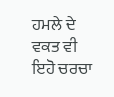ਹਮਲੇ ਦੇ ਵਕਤ ਵੀ ਇਹੋ ਚਰਚਾ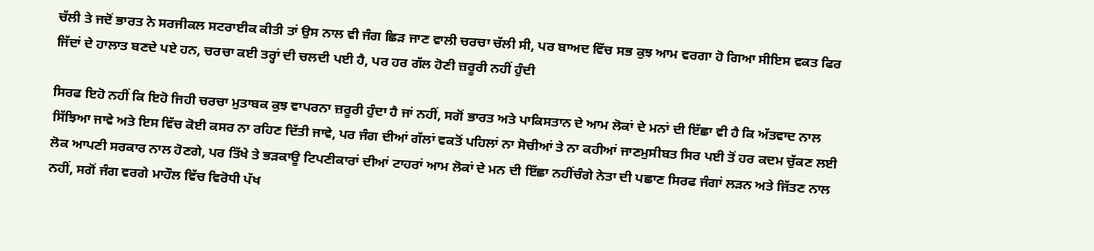ਚੱਲੀ ਤੇ ਜਦੋਂ ਭਾਰਤ ਨੇ ਸਰਜੀਕਲ ਸਟਰਾਈਕ ਕੀਤੀ ਤਾਂ ਉਸ ਨਾਲ ਵੀ ਜੰਗ ਛਿੜ ਜਾਣ ਵਾਲੀ ਚਰਚਾ ਚੱਲੀ ਸੀ, ਪਰ ਬਾਅਦ ਵਿੱਚ ਸਭ ਕੁਝ ਆਮ ਵਰਗਾ ਹੋ ਗਿਆ ਸੀਇਸ ਵਕਤ ਫਿਰ ਜਿੱਦਾਂ ਦੇ ਹਾਲਾਤ ਬਣਦੇ ਪਏ ਹਨ, ਚਰਚਾ ਕਈ ਤਰ੍ਹਾਂ ਦੀ ਚਲਦੀ ਪਈ ਹੈ, ਪਰ ਹਰ ਗੱਲ ਹੋਣੀ ਜ਼ਰੂਰੀ ਨਹੀਂ ਹੁੰਦੀ

ਸਿਰਫ ਇਹੋ ਨਹੀਂ ਕਿ ਇਹੋ ਜਿਹੀ ਚਰਚਾ ਮੁਤਾਬਕ ਕੁਝ ਵਾਪਰਨਾ ਜ਼ਰੂਰੀ ਹੁੰਦਾ ਹੈ ਜਾਂ ਨਹੀਂ, ਸਗੋਂ ਭਾਰਤ ਅਤੇ ਪਾਕਿਸਤਾਨ ਦੇ ਆਮ ਲੋਕਾਂ ਦੇ ਮਨਾਂ ਦੀ ਇੱਛਾ ਵੀ ਹੈ ਕਿ ਅੱਤਵਾਦ ਨਾਲ ਸਿੱਝਿਆ ਜਾਵੇ ਅਤੇ ਇਸ ਵਿੱਚ ਕੋਈ ਕਸਰ ਨਾ ਰਹਿਣ ਦਿੱਤੀ ਜਾਵੇ, ਪਰ ਜੰਗ ਦੀਆਂ ਗੱਲਾਂ ਵਕਤੋਂ ਪਹਿਲਾਂ ਨਾ ਸੋਚੀਆਂ ਤੇ ਨਾ ਕਹੀਆਂ ਜਾਣਮੁਸੀਬਤ ਸਿਰ ਪਈ ਤੋਂ ਹਰ ਕਦਮ ਚੁੱਕਣ ਲਈ ਲੋਕ ਆਪਣੀ ਸਰਕਾਰ ਨਾਲ ਹੋਣਗੇ, ਪਰ ਤਿੱਖੇ ਤੇ ਭੜਕਾਊ ਟਿਪਣੀਕਾਰਾਂ ਦੀਆਂ ਟਾਹਰਾਂ ਆਮ ਲੋਕਾਂ ਦੇ ਮਨ ਦੀ ਇੱਛਾ ਨਹੀਂਚੰਗੇ ਨੇਤਾ ਦੀ ਪਛਾਣ ਸਿਰਫ ਜੰਗਾਂ ਲੜਨ ਅਤੇ ਜਿੱਤਣ ਨਾਲ ਨਹੀਂ, ਸਗੋਂ ਜੰਗ ਵਰਗੇ ਮਾਹੌਲ ਵਿੱਚ ਵਿਰੋਧੀ ਪੱਖ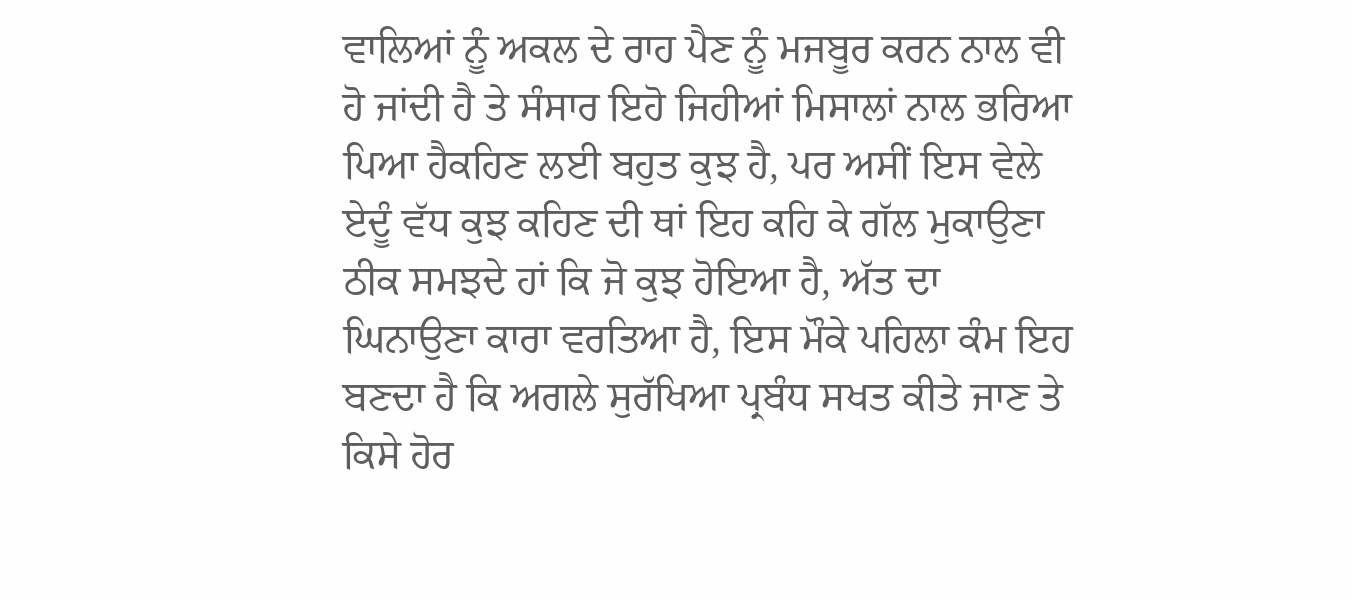ਵਾਲਿਆਂ ਨੂੰ ਅਕਲ ਦੇ ਰਾਹ ਪੈਣ ਨੂੰ ਮਜਬੂਰ ਕਰਨ ਨਾਲ ਵੀ ਹੋ ਜਾਂਦੀ ਹੈ ਤੇ ਸੰਸਾਰ ਇਹੋ ਜਿਹੀਆਂ ਮਿਸਾਲਾਂ ਨਾਲ ਭਰਿਆ ਪਿਆ ਹੈਕਹਿਣ ਲਈ ਬਹੁਤ ਕੁਝ ਹੈ, ਪਰ ਅਸੀਂ ਇਸ ਵੇਲੇ ਏਦੂੰ ਵੱਧ ਕੁਝ ਕਹਿਣ ਦੀ ਥਾਂ ਇਹ ਕਹਿ ਕੇ ਗੱਲ ਮੁਕਾਉਣਾ ਠੀਕ ਸਮਝਦੇ ਹਾਂ ਕਿ ਜੋ ਕੁਝ ਹੋਇਆ ਹੈ, ਅੱਤ ਦਾ ਘਿਨਾਉਣਾ ਕਾਰਾ ਵਰਤਿਆ ਹੈ, ਇਸ ਮੌਕੇ ਪਹਿਲਾ ਕੰਮ ਇਹ ਬਣਦਾ ਹੈ ਕਿ ਅਗਲੇ ਸੁਰੱਖਿਆ ਪ੍ਰਬੰਧ ਸਖਤ ਕੀਤੇ ਜਾਣ ਤੇ ਕਿਸੇ ਹੋਰ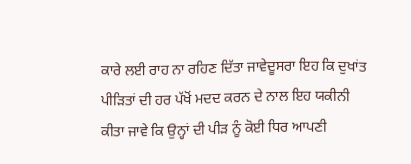ਕਾਰੇ ਲਈ ਰਾਹ ਨਾ ਰਹਿਣ ਦਿੱਤਾ ਜਾਵੇਦੂਸਰਾ ਇਹ ਕਿ ਦੁਖਾਂਤ ਪੀੜਿਤਾਂ ਦੀ ਹਰ ਪੱਖੋਂ ਮਦਦ ਕਰਨ ਦੇ ਨਾਲ ਇਹ ਯਕੀਨੀ ਕੀਤਾ ਜਾਵੇ ਕਿ ਉਨ੍ਹਾਂ ਦੀ ਪੀੜ ਨੂੰ ਕੋਈ ਧਿਰ ਆਪਣੀ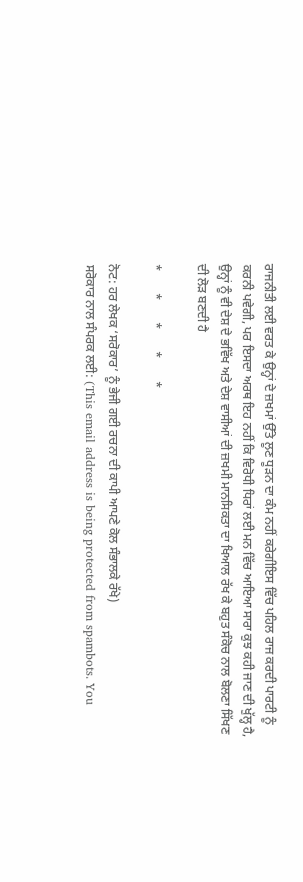ਰਾਜਨੀਤੀ ਲਈ ਵਰਤ ਕੇ ਉਨ੍ਹਾਂ ਦੇ ਜ਼ਖਮਾਂ ਉੱਤੇ ਲੂਣ ਧੂੜਨ ਦਾ ਕੰਮ ਨਹੀਂ ਕਰੇਗੀਇਸ ਵਿੱਚ ਪਹਿਲ ਰਾਜ ਕਰਦੀ ਪਾਰਟੀ ਨੂੰ ਕਰਨੀ ਪਵੇਗੀ, ਪਰ ਇਸਦਾ ਅਰਥ ਇਹ ਨਹੀਂ ਕਿ ਵਿਰੋਧੀ ਧਿਰਾਂ ਲਈ ਮਨ ਵਿੱਚ ਆਇਆ ਸਾਰਾ ਕੁਝ ਕਹੀ ਜਾਣ ਦੀ ਖੁੱਲ੍ਹ ਹੈ, ਉਨ੍ਹਾਂ ਨੂੰ ਵੀ ਦੇਸ਼ ਦੇ ਭਵਿੱਖ ਅਤੇ ਦੇਸ਼ ਵਾਸੀਆਂ ਦੀ ਜ਼ਖਮੀ ਮਾਨਸਿਕਤਾ ਦਾ ਖਿਆਲ ਰੱਖ ਕੇ ਬਹੁਤ ਸੰਕੋਚ ਨਾਲ ਬੋਲਣਾ ਸਿੱਖਣ ਦੀ ਲੋੜ ਬਣਦੀ ਹੈ

*       *       *       *       *

ਨੋਟ: ਹਰ ਲੇਖਕ ‘ਸਰੋਕਾਰ’ ਨੂੰ ਭੇਜੀ ਗਈ ਰਚਨਾ ਦੀ ਕਾਪੀ ਆਪਣੇ ਕੋਲ ਸੰਭਾਲਕੇ ਰੱਖੇ)
ਸਰੋਕਾਰ ਨਾਲ ਸੰਪਰਕ ਲਈ: (This email address is being protected from spambots. You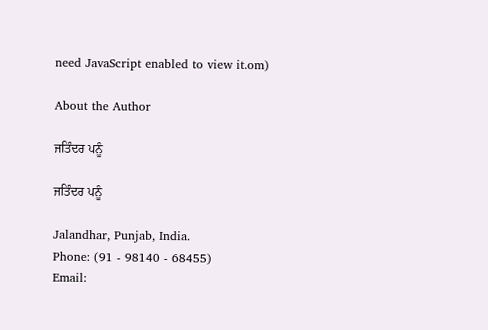need JavaScript enabled to view it.om)

About the Author

ਜਤਿੰਦਰ ਪਨੂੰ

ਜਤਿੰਦਰ ਪਨੂੰ

Jalandhar, Punjab, India.
Phone: (91 - 98140 - 68455)
Email: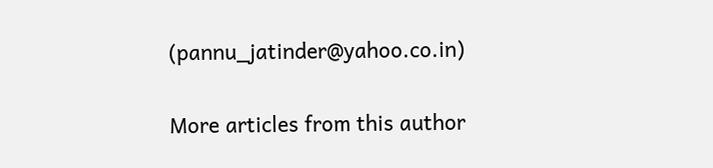(pannu_jatinder@yahoo.co.in)

More articles from this author